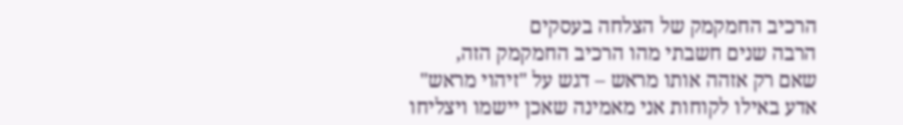הרכיב החמקמק של הצלחה בעסקים
הרבה שנים חשבתי מהו הרכיב החמקמק הזה,
שאם רק אזהה אותו מראש – דגש על "זיהוי מראש"
אדע באילו לקוחות אני מאמינה שאכן יישמו ויצליחו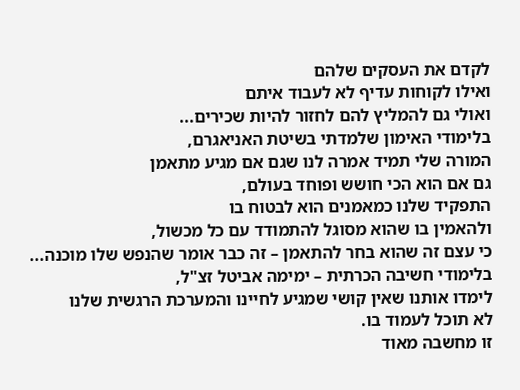לקדם את העסקים שלהם
ואילו לקוחות עדיף לא לעבוד איתם
ואולי גם להמליץ להם לחזור להיות שכירים...
בלימודי האימון שלמדתי בשיטת האניאגרם,
המורה שלי תמיד אמרה לנו שגם אם מגיע מתאמן
גם אם הוא הכי חושש ופוחד בעולם,
התפקיד שלנו כמאמנים הוא לבטוח בו
ולהאמין בו שהוא מסוגל להתמודד עם כל מכשול,
כי עצם זה שהוא בחר להתאמן – זה כבר אומר שהנפש שלו מוכנה...
בלימודי חשיבה הכרתית – ימימה אביטל זצ"ל,
לימדו אותנו שאין קושי שמגיע לחיינו והמערכת הרגשית שלנו
לא תוכל לעמוד בו.
זו מחשבה מאוד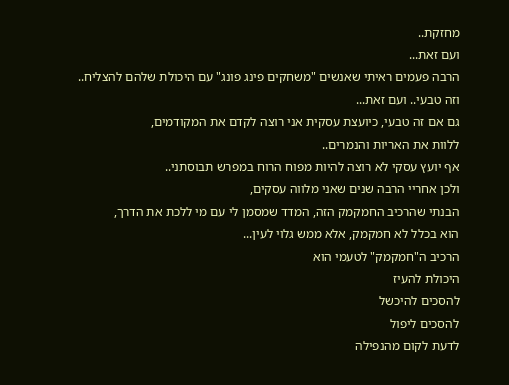מחזקת..
ועם זאת...
הרבה פעמים ראיתי שאנשים "משחקים פינג פונג" עם היכולת שלהם להצליח..
וזה טבעי.. ועם זאת...
גם אם זה טבעי, כיועצת עסקית אני רוצה לקדם את המקודמים,
ללוות את האריות והנמרים..
אף יועץ עסקי לא רוצה להיות מפוח הרוח במפרש תבוסתני..
ולכן אחריי הרבה שנים שאני מלווה עסקים,
הבנתי שהרכיב החמקמק הזה, המדד שמסמן לי עם מי ללכת את הדרך,
הוא בכלל לא חמקמק, אלא ממש גלוי לעין...
הרכיב ה"חמקמק" לטעמי הוא
היכולת להעיז
להסכים להיכשל
להסכים ליפול
לדעת לקום מהנפילה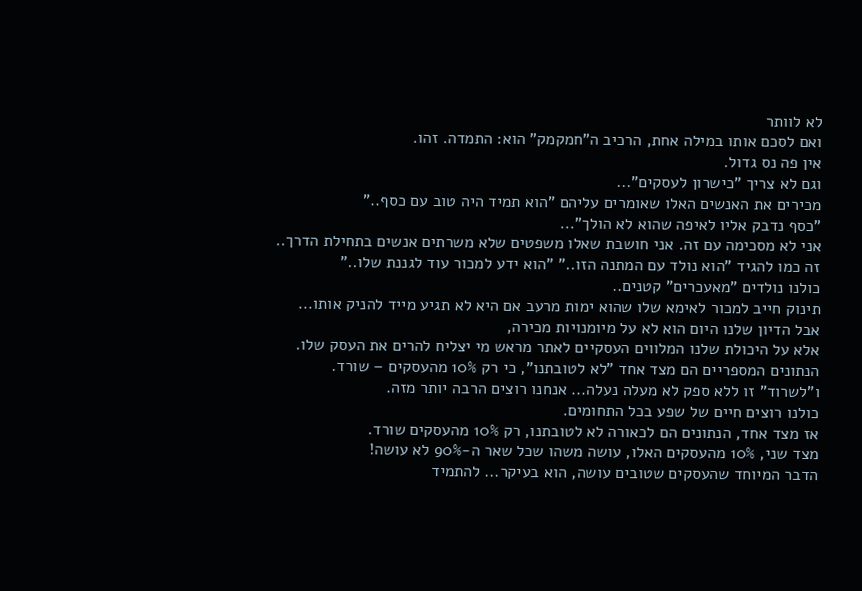לא לוותר
ואם לסכם אותו במילה אחת, הרכיב ה"חמקמק" הוא: התמדה. זהו.
אין פה נס גדול.
וגם לא צריך "כישרון לעסקים"...
מכירים את האנשים האלו שאומרים עליהם "הוא תמיד היה טוב עם כסף.."
"כסף נדבק אליו לאיפה שהוא לא הולך"...
אני לא מסכימה עם זה. אני חושבת שאלו משפטים שלא משרתים אנשים בתחילת הדרך..
זה כמו להגיד "הוא נולד עם המתנה הזו.." "הוא ידע למכור עוד לגננת שלו.."
כולנו נולדים "מאעכרים" קטנים..
תינוק חייב למכור לאימא שלו שהוא ימות מרעב אם היא לא תגיע מייד להניק אותו...
אבל הדיון שלנו היום הוא לא על מיומנויות מכירה,
אלא על היכולת שלנו המלווים העסקיים לאתר מראש מי יצליח להרים את העסק שלו.
הנתונים המספריים הם מצד אחד "לא לטובתנו", כי רק 10% מהעסקים – שורד.
ו"לשרוד" זו ללא ספק לא מעלה נעלה... אנחנו רוצים הרבה יותר מזה.
כולנו רוצים חיים של שפע בכל התחומים.
אז מצד אחד, הנתונים הם לכאורה לא לטובתנו, רק 10% מהעסקים שורד.
מצד שני, 10% מהעסקים האלו, עושה משהו שכל שאר ה-90% לא עושה!
הדבר המיוחד שהעסקים שטובים עושה, הוא בעיקר... להתמיד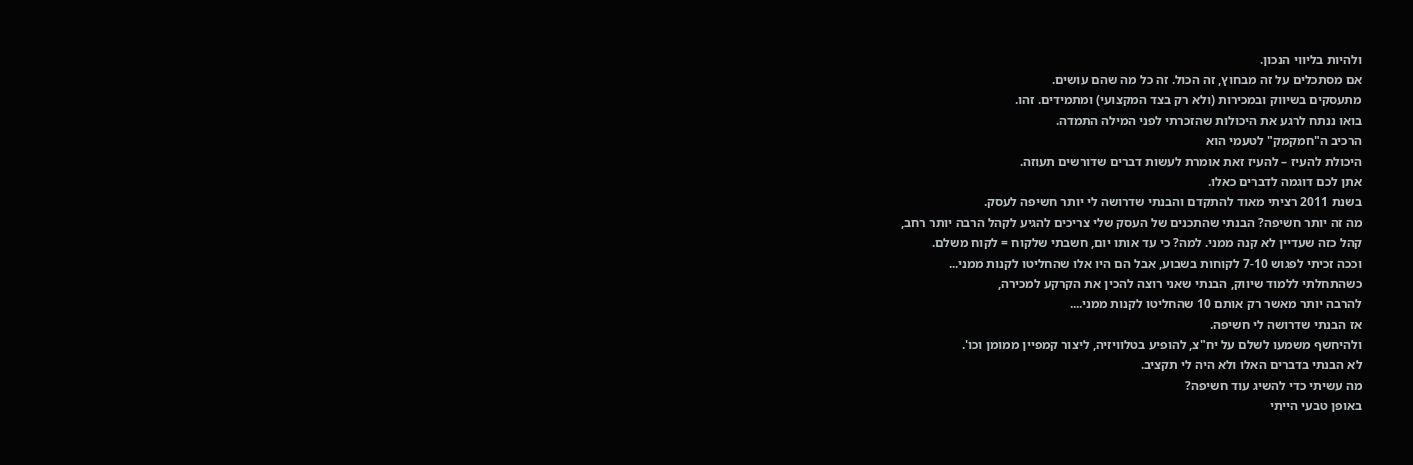ולהיות בליווי הנכון.
אם מסתכלים על זה מבחוץ, זה הכול. זה כל מה שהם עושים.
מתעסקים בשיווק ובמכירות (ולא רק בצד המקצועי) ומתמידים. זהו.
בואו ננתח לרגע את היכולות שהזכרתי לפני המילה התמדה.
הרכיב ה"חמקמק" לטעמי הוא
היכולת להעיז – להעיז זאת אומרת לעשות דברים שדורשים תעוזה.
אתן לכם דוגמה לדברים כאלו.
בשנת 2011 רציתי מאוד להתקדם והבנתי שדרושה לי יותר חשיפה לעסק.
מה זה יותר חשיפה? הבנתי שהתכנים של העסק שלי צריכים להגיע לקהל הרבה יותר רחב,
קהל כזה שעדיין לא קנה ממני. למה? כי עד אותו יום, חשבתי שלקוח = לקוח משלם.
וככה זכיתי לפגוש 7-10 לקוחות בשבוע, אבל הם היו אלו שהחליטו לקנות ממני...
כשהתחלתי ללמוד שיווק, הבנתי שאני רוצה להכין את הקרקע למכירה,
להרבה יותר מאשר רק אותם 10 שהחליטו לקנות ממני....
אז הבנתי שדרושה לי חשיפה.
ולהיחשף משמעו לשלם על יח"צ, להופיע בטלוויזיה, ליצור קמפיין ממומן וכו'.
לא הבנתי בדברים האלו ולא היה לי תקציב.
מה עשיתי כדי להשיג עוד חשיפה?
באופן טבעי הייתי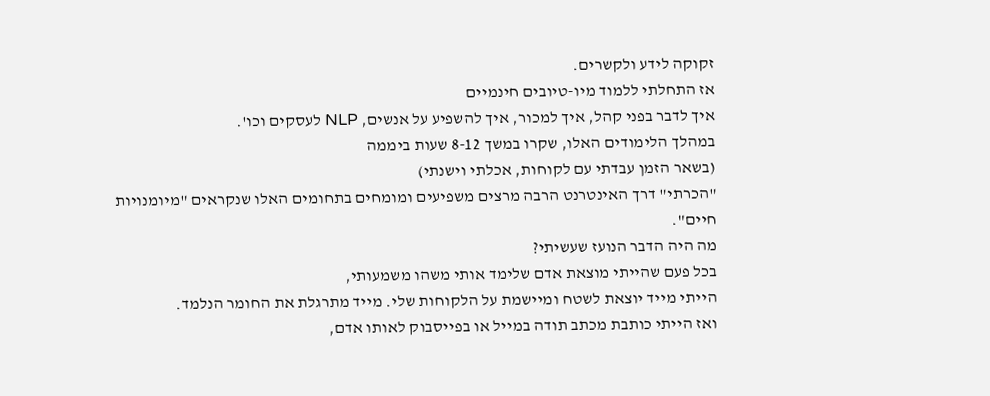זקוקה לידע ולקשרים.
אז התחלתי ללמוד מיו-טיובים חינמיים
איך לדבר בפני קהל, איך למכור, איך להשפיע על אנשים, NLP לעסקים וכו'.
במהלך הלימודים האלו, שקרו במשך 8-12 שעות ביממה
(בשאר הזמן עבדתי עם לקוחות, אכלתי וישנתי)
"הכרתי" דרך האינטרנט הרבה מרצים משפיעים ומומחים בתחומים האלו שנקראים "מיומנויות חיים".
מה היה הדבר הנועז שעשיתי?
בכל פעם שהייתי מוצאת אדם שלימד אותי משהו משמעותי,
הייתי מייד יוצאת לשטח ומיישמת על הלקוחות שלי. מייד מתרגלת את החומר הנלמד.
ואז הייתי כותבת מכתב תודה במייל או בפייסבוק לאותו אדם,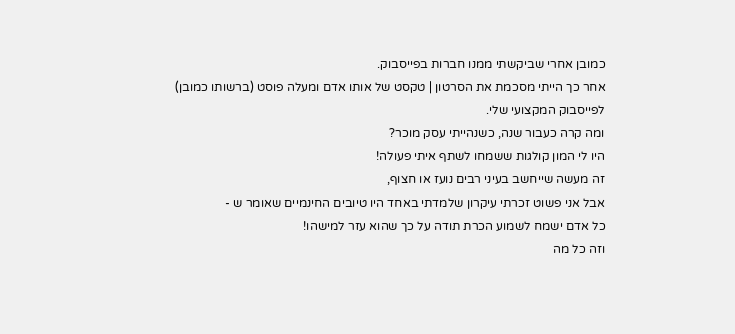כמובן אחרי שביקשתי ממנו חברות בפייסבוק.
אחר כך הייתי מסכמת את הסרטון | טקסט של אותו אדם ומעלה פוסט (ברשותו כמובן)
לפייסבוק המקצועי שלי.
ומה קרה כעבור שנה, כשנהייתי עסק מוכר?
היו לי המון קולגות ששמחו לשתף איתי פעולה!
זה מעשה שייחשב בעיני רבים נועז או חצוף,
אבל אני פשוט זכרתי עיקרון שלמדתי באחד היו טיובים החינמיים שאומר ש -
כל אדם ישמח לשמוע הכרת תודה על כך שהוא עזר למישהו!
וזה כל מה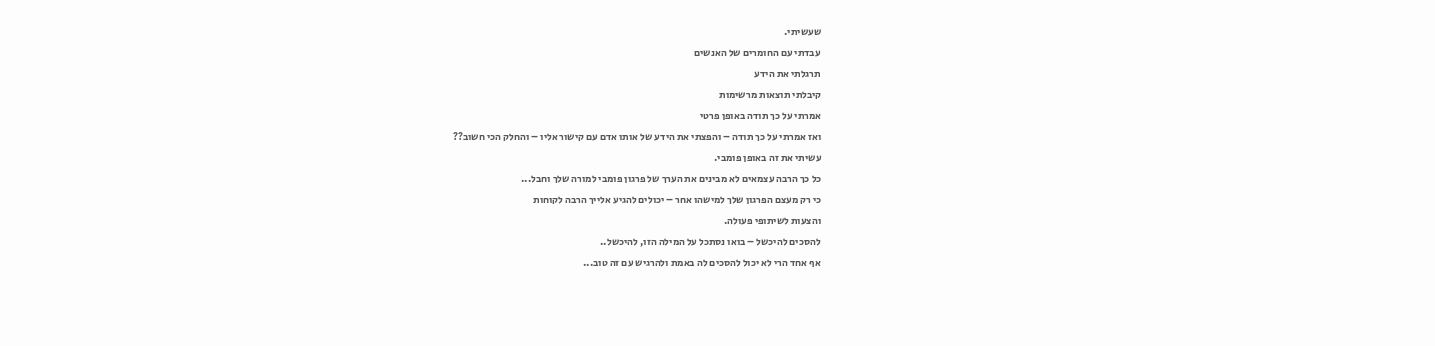שעשיתי.
עבדתי עם החומרים של האנשים
תרגלתי את הידע
קיבלתי תוצאות מרשימות
אמרתי על כך תודה באופן פרטי
ואז אמרתי על כך תודה – והפצתי את הידע של אותו אדם עם קישור אליו – והחלק הכי חשוב??
עשיתי את זה באופן פומבי.
כל כך הרבה עצמאים לא מבינים את הערך של פרגון פומבי למורה שלך וחבל...
כי רק מעצם הפרגון שלך למישהו אחר – יכולים להגיע אלייך הרבה לקוחות
והצעות לשיתופי פעולה.
להסכים להיכשל – בואו נסתכל על המילה הזו, להיכשל..
אף אחד הרי לא יכול להסכים לה באמת ולהרגיש עם זה טוב...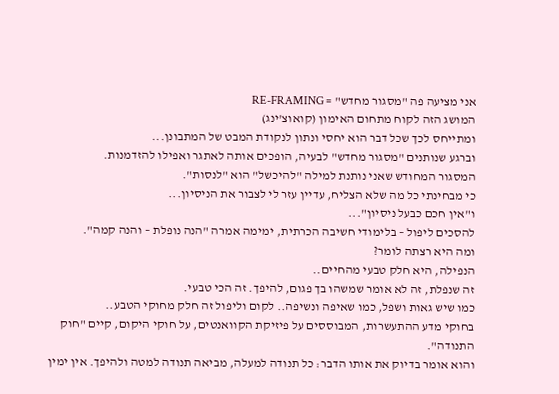אני מציעה פה "מסגור מחדש" = RE-FRAMING
המושג הזה לקוח מתחום האימון (קואוצ'ינג)
ומתייחס לכך שכל דבר הוא יחסי ונתון לנקודת המבט של המתבונן...
וברגע שנותנים "מסגור מחדש" לבעיה, הופכים אותה לאתגר ואפילו להזדמנות.
המסגור המחודש שאני נותנת למילה "להיכשל" הוא "לנסות".
כי מבחינתי כל מה שלא הצליח, עדיין עזר לי לצבור את הניסיון...
ו"אין חכם כבעל ניסיון"...
להסכים ליפול – בלימודי חשיבה הכרתית, ימימה אמרה "הנה נופלת – והנה קמה".
ומה היא רצתה לומר?
הנפילה, היא חלק טבעי מהחיים..
זה שנפלת, זה לא אומר שמשהו בך פגום, להיפך. זה הכי טבעי.
כמו שיש גאות ושפל, כמו שאיפה ונשיפה.. לקום וליפול זה חלק מחוקי הטבע..
בחוקי מדע ההתעשרות, המבוססים על פיזיקת הקוואנטים, על חוקי היקום, קיים "חוק התנודה".
והוא אומר בדיוק את אותו הדבר: כל תנודה למעלה, מביאה תנודה למטה ולהיפך. אין ימין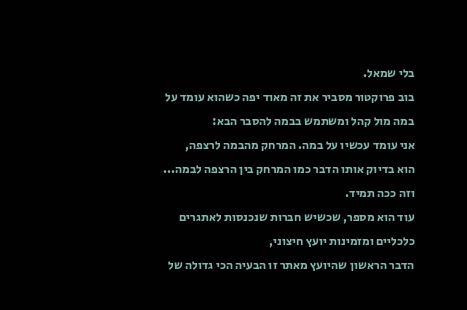בלי שמאל.
בוב פרוקטור מסביר את זה מאוד יפה כשהוא עומד על במה מול קהל ומשתמש בבמה להסבר הבא:
אני עומד עכשיו על במה. המרחק מהבמה לרצפה,
הוא בדיוק אותו הדבר כמו המרחק בין הרצפה לבמה...
וזה ככה תמיד.
עוד הוא מספר, שכשיש חברות שנכנסות לאתגרים כלכליים ומזמינות יועץ חיצוני,
הדבר הראשון שהיועץ מאתר זו הבעיה הכי גדולה של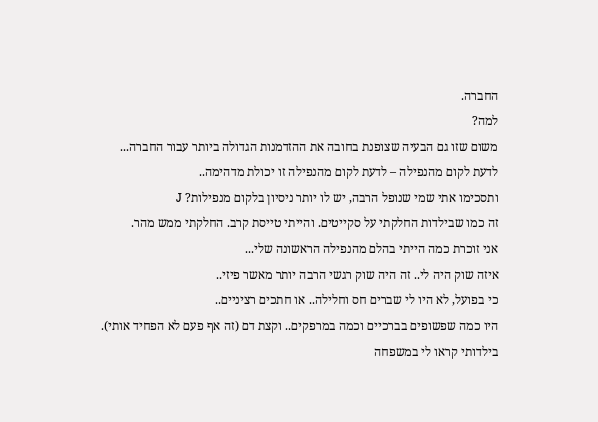החברה.
למה?
משום שזו גם הבעיה שצופנת בחובה את ההזדמנות הגדולה ביותר עבור החברה...
לדעת לקום מהנפילה – לדעת לקום מהנפילה זו יכולת מדהימה..
ותסכימו אתי שמי שנופל הרבה, יש לו יותר ניסיון בלקום מנפילות? J
זה כמו שבילדות החלקתי על סקייטים. והייתי טייסת קרב. החלקתי ממש מהר.
אני זוכרת כמה הייתי בהלם מהנפילה הראשונה שלי...
איזה שוק היה לי.. זה היה שוק רגשי הרבה יותר מאשר פיזי..
כי בפועל, לא היו לי שברים חס וחלילה.. או חתכים רציניים..
היו כמה שפשופים בברכיים וכמה במרפקים.. וקצת דם (זה אף פעם לא הפחיד אותי).
בילדותי קראו לי במשפחה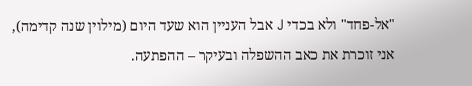"אל-פחד" ולא בכדי J אבל העניין הוא שעד היום (מילוין שנה קדימה),
אני זוכרת את כאב ההשפלה ובעיקר – ההפתעה.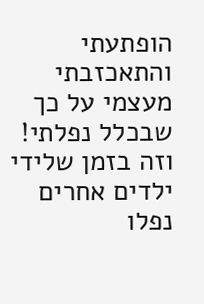הופתעתי והתאכזבתי מעצמי על כך שבכלל נפלתי!
וזה בזמן שלידי ילדים אחרים נפלו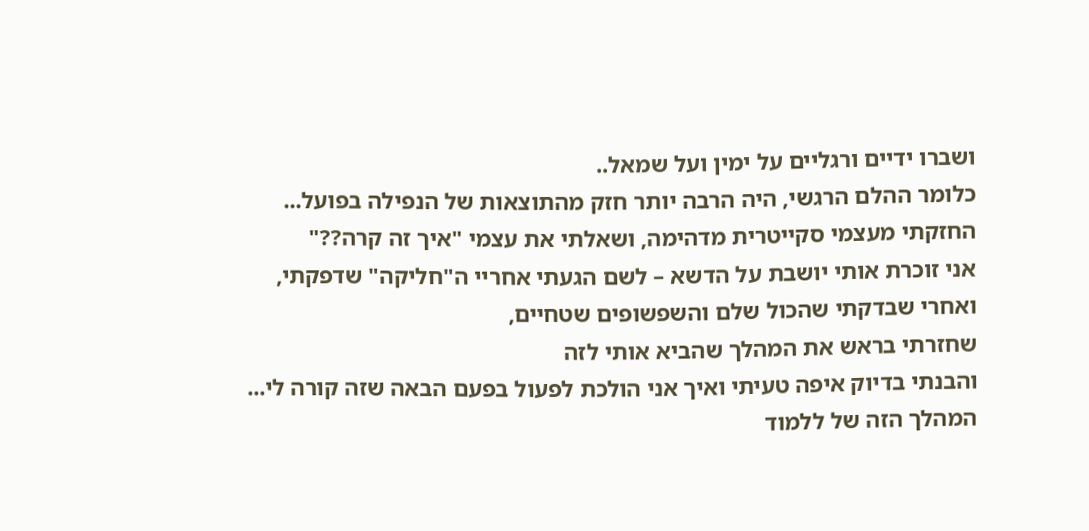ושברו ידיים ורגליים על ימין ועל שמאל..
כלומר ההלם הרגשי, היה הרבה יותר חזק מהתוצאות של הנפילה בפועל...
החזקתי מעצמי סקייטרית מדהימה, ושאלתי את עצמי "איך זה קרה??"
אני זוכרת אותי יושבת על הדשא – לשם הגעתי אחריי ה"חליקה" שדפקתי,
ואחרי שבדקתי שהכול שלם והשפשופים שטחיים,
שחזרתי בראש את המהלך שהביא אותי לזה
והבנתי בדיוק איפה טעיתי ואיך אני הולכת לפעול בפעם הבאה שזה קורה לי...
המהלך הזה של ללמוד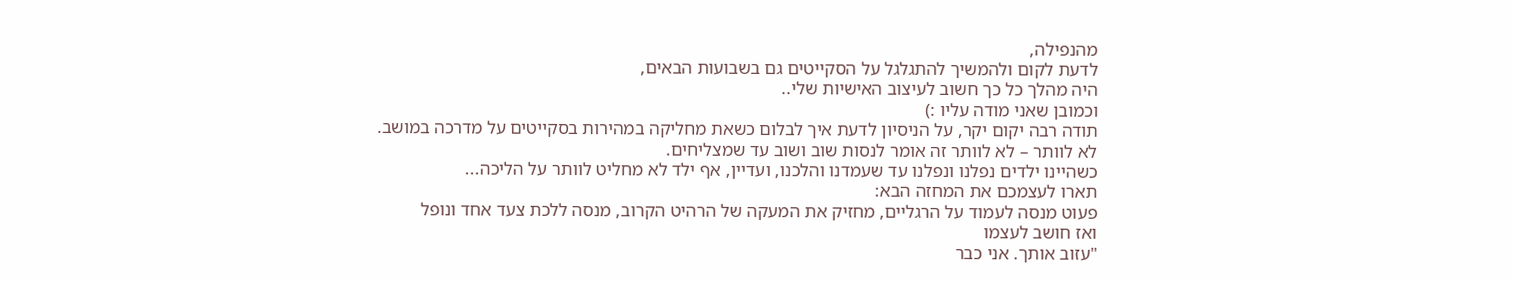מהנפילה,
לדעת לקום ולהמשיך להתגלגל על הסקייטים גם בשבועות הבאים,
היה מהלך כל כך חשוב לעיצוב האישיות שלי..
וכמובן שאני מודה עליו :)
תודה רבה יקום יקר, על הניסיון לדעת איך לבלום כשאת מחליקה במהירות בסקייטים על מדרכה במושב.
לא לוותר – לא לוותר זה אומר לנסות שוב ושוב עד שמצליחים.
כשהיינו ילדים נפלנו ונפלנו עד שעמדנו והלכנו, ועדיין, אף ילד לא מחליט לוותר על הליכה...
תארו לעצמכם את המחזה הבא:
פעוט מנסה לעמוד על הרגליים, מחזיק את המעקה של הרהיט הקרוב, מנסה ללכת צעד אחד ונופל
ואז חושב לעצמו
"עזוב אותך. אני כבר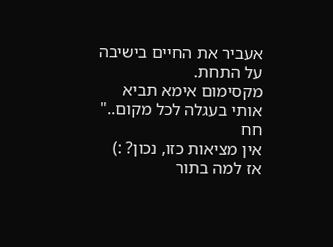אעביר את החיים בישיבה על התחת.
מקסימום אימא תביא אותי בעגלה לכל מקום.."
חח
אין מציאות כזו, נכון? :)
אז למה בתור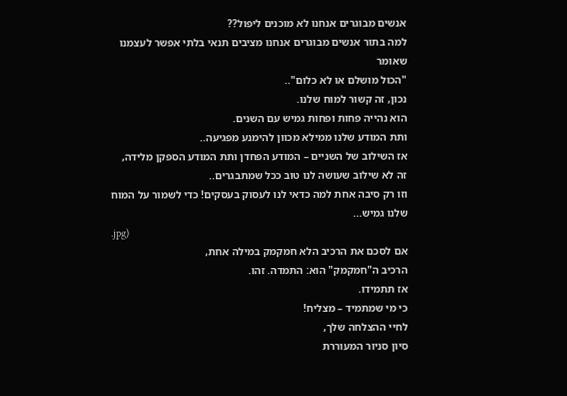אנשים מבוגרים אנחנו לא מוכנים ליפול??
למה בתור אנשים מבוגרים אנחנו מציבים תנאי בלתי אפשר לעצמנו שאומר
"הכול מושלם או לא כלום"..
נכון, זה קשור למוח שלנו.
הוא נהייה פחות ופחות גמיש עם השנים.
ותת המודע שלנו ממילא מכוון להימנע מפגיעה..
אז השילוב של השניים – המודע הפחדן ותת המודע הספקן מלידה,
זה לא שילוב שעושה לנו טוב ככל שמתבגרים..
וזו רק סיבה אחת למה כדאי לנו לעסוק בעסקים! כדי לשמור על המוח שלנו גמיש...
.jpg)
אם לסכם את הרכיב הלא חמקמק במילה אחת,
הרכיב ה"חמקמק" הוא: התמדה. זהו.
אז תתמידו.
כי מי שמתמיד – מצליח!
לחיי ההצלחה שלך,
סיון סניור המעוררת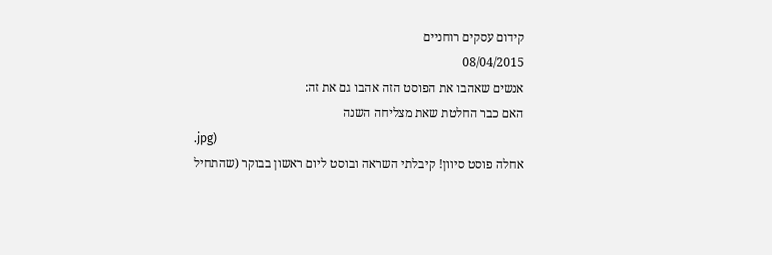קידום עסקים רוחניים
08/04/2015
אנשים שאהבו את הפוסט הזה אהבו גם את זה:
האם כבר החלטת שאת מצליחה השנה
.jpg)
אחלה פוסט סיוון! קיבלתי השראה ובוסט ליום ראשון בבוקר (שהתחיל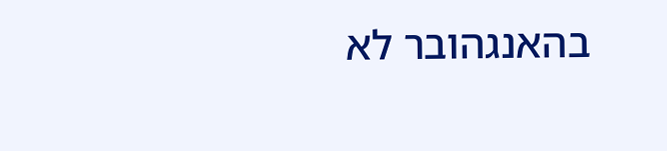בהאנגהובר לא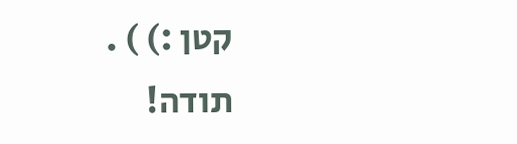קטן :) ) . תודה!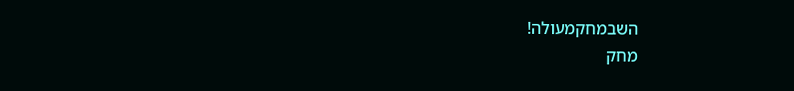השבמחקמעולה!
מחק